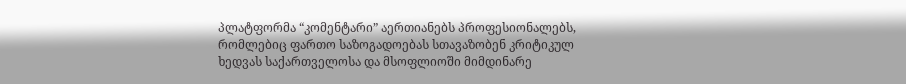პლატფორმა “კომენტარი” აერთიანებს პროფესიონალებს, რომლებიც ფართო საზოგადოებას სთავაზობენ კრიტიკულ ხედვას საქართველოსა და მსოფლიოში მიმდინარე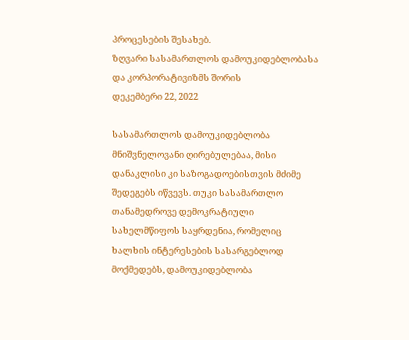პროცესების შესახებ.
ზღვარი სასამართლოს დამოუკიდებლობასა და კორპორატივიზმს შორის
დეკემბერი 22, 2022

სასამართლოს დამოუკიდებლობა მნიშვნელოვანი ღირებულებაა, მისი დანაკლისი კი საზოგადოებისთვის მძიმე შედეგებს იწვევს. თუკი სასამართლო თანამედროვე დემოკრატიული სახელმწიფოს საყრდენია, რომელიც ხალხის ინტერესების სასარგებლოდ მოქმედებს, დამოუკიდებლობა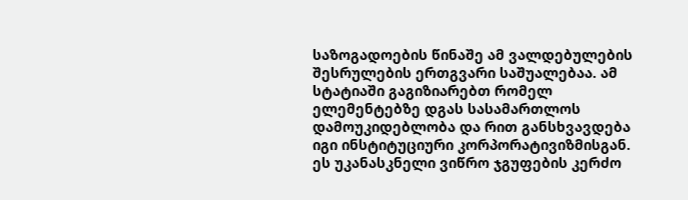საზოგადოების წინაშე ამ ვალდებულების შესრულების ერთგვარი საშუალებაა. ამ სტატიაში გაგიზიარებთ რომელ ელემენტებზე დგას სასამართლოს დამოუკიდებლობა და რით განსხვავდება იგი ინსტიტუციური კორპორატივიზმისგან. ეს უკანასკნელი ვიწრო ჯგუფების კერძო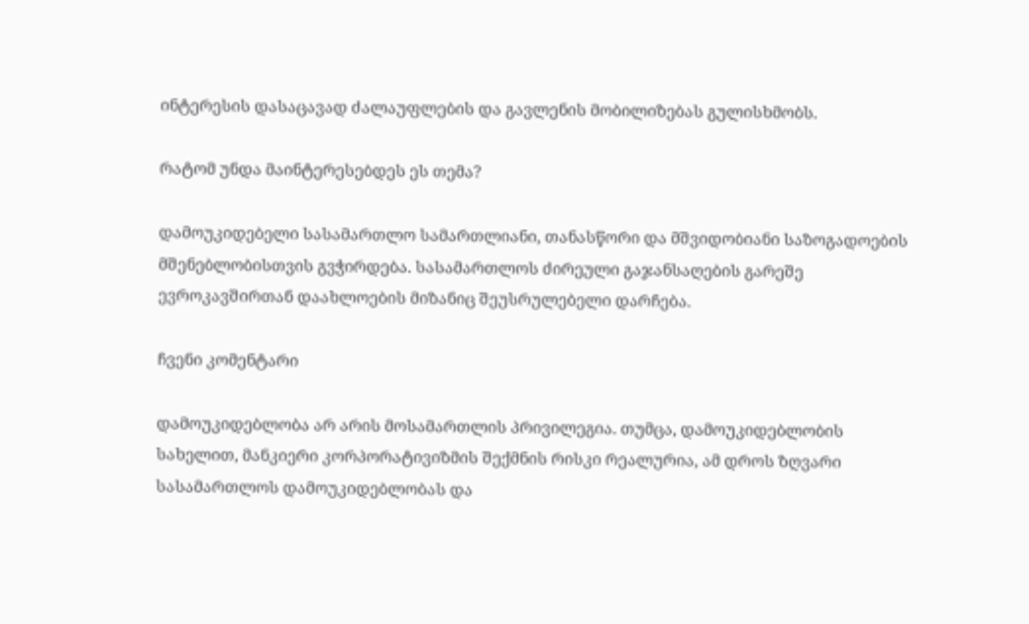ინტერესის დასაცავად ძალაუფლების და გავლენის მობილიზებას გულისხმობს.

რატომ უნდა მაინტერესებდეს ეს თემა?

დამოუკიდებელი სასამართლო სამართლიანი, თანასწორი და მშვიდობიანი საზოგადოების მშენებლობისთვის გვჭირდება. სასამართლოს ძირეული გაჯანსაღების გარეშე ევროკავშირთან დაახლოების მიზანიც შეუსრულებელი დარჩება.

ჩვენი კომენტარი

დამოუკიდებლობა არ არის მოსამართლის პრივილეგია. თუმცა, დამოუკიდებლობის სახელით, მანკიერი კორპორატივიზმის შექმნის რისკი რეალურია, ამ დროს ზღვარი სასამართლოს დამოუკიდებლობას და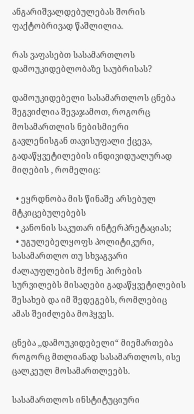ანგარიშვალდებულებას შორის ფაქტობრივად წაშლილია.

რას ვაფასებთ სასამართლოს დამოუკიდებლობაზე საუბრისას?

დამოუკიდებელი სასამართლოს ცნება შეგვიძლია შევაჯამოთ, როგორც მოსამართლის ნებისმიერი გავლენისგან თავისუფალი ქცევა, გადაწყვეტილების ინდივიდუალურად მიღების , რომელიც:

  • ეყრდნობა მის წინაშე არსებულ მტკიცებულებებს
  • კანონის საკუთარ ინტერპრეტაციას;
  • უგულებელყოფს პოლიტიკური, სასამართლო თუ სხვაგვარი ძალაუფლების მქონე პირების სურვილებს მისაღები გადაწყვეტილების შესახებ და იმ შედეგებს, რომლებიც ამას შეიძლება მოჰყვეს.

ცნება ,,დამოუკიდებელი“ მიემართება როგორც მთლიანად სასამართლოს, ისე ცალკეულ მოსამართლეებს.

სასამართლოს ინსტიტუციური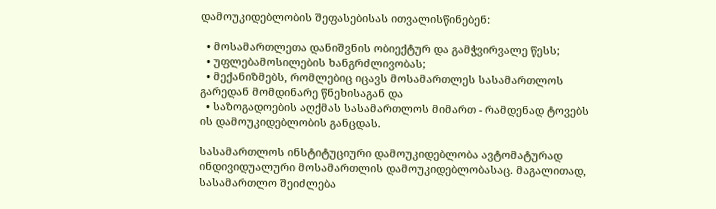დამოუკიდებლობის შეფასებისას ითვალისწინებენ:

  • მოსამართლეთა დანიშვნის ობიექტურ და გამჭვირვალე წესს;
  • უფლებამოსილების ხანგრძლივობას;
  • მექანიზმებს, რომლებიც იცავს მოსამართლეს სასამართლოს გარედან მომდინარე წნეხისაგან და
  • საზოგადოების აღქმას სასამართლოს მიმართ - რამდენად ტოვებს ის დამოუკიდებლობის განცდას.

სასამართლოს ინსტიტუციური დამოუკიდებლობა ავტომატურად ინდივიდუალური მოსამართლის დამოუკიდებლობასაც. მაგალითად, სასამართლო შეიძლება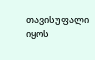თავისუფალი იყოს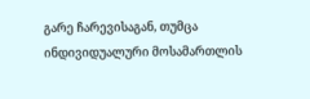გარე ჩარევისაგან, თუმცა ინდივიდუალური მოსამართლის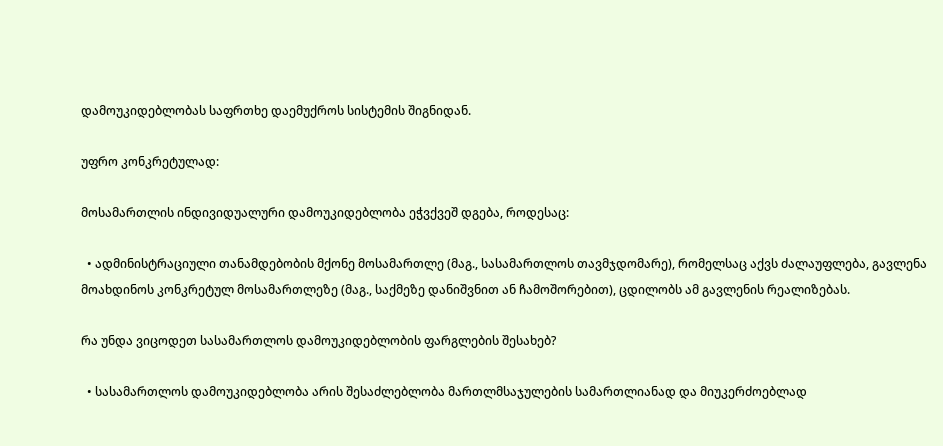დამოუკიდებლობას საფრთხე დაემუქროს სისტემის შიგნიდან.

უფრო კონკრეტულად:

მოსამართლის ინდივიდუალური დამოუკიდებლობა ეჭვქვეშ დგება, როდესაც:

  • ადმინისტრაციული თანამდებობის მქონე მოსამართლე (მაგ., სასამართლოს თავმჯდომარე), რომელსაც აქვს ძალაუფლება, გავლენა მოახდინოს კონკრეტულ მოსამართლეზე (მაგ., საქმეზე დანიშვნით ან ჩამოშორებით), ცდილობს ამ გავლენის რეალიზებას.

რა უნდა ვიცოდეთ სასამართლოს დამოუკიდებლობის ფარგლების შესახებ?

  • სასამართლოს დამოუკიდებლობა არის შესაძლებლობა მართლმსაჯულების სამართლიანად და მიუკერძოებლად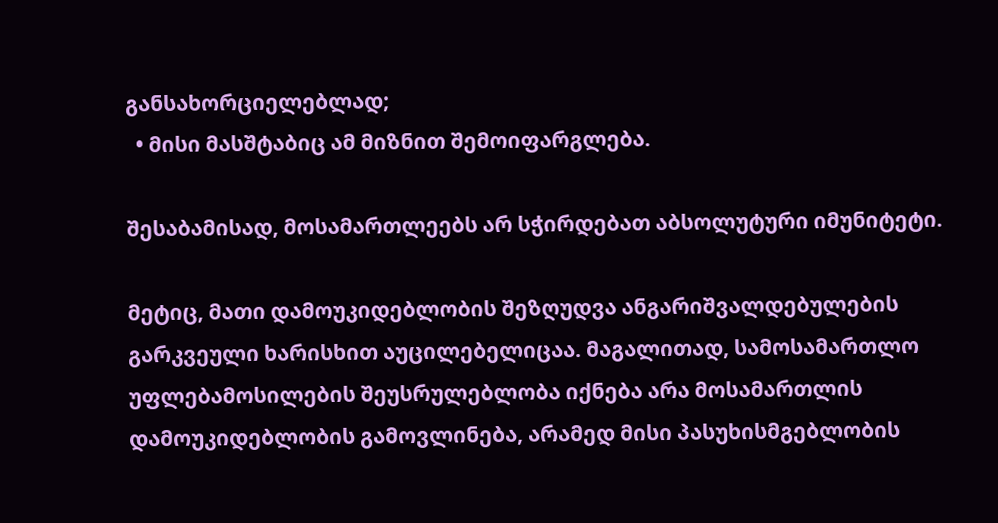განსახორციელებლად;
  • მისი მასშტაბიც ამ მიზნით შემოიფარგლება.

შესაბამისად, მოსამართლეებს არ სჭირდებათ აბსოლუტური იმუნიტეტი.

მეტიც, მათი დამოუკიდებლობის შეზღუდვა ანგარიშვალდებულების გარკვეული ხარისხით აუცილებელიცაა. მაგალითად, სამოსამართლო უფლებამოსილების შეუსრულებლობა იქნება არა მოსამართლის დამოუკიდებლობის გამოვლინება, არამედ მისი პასუხისმგებლობის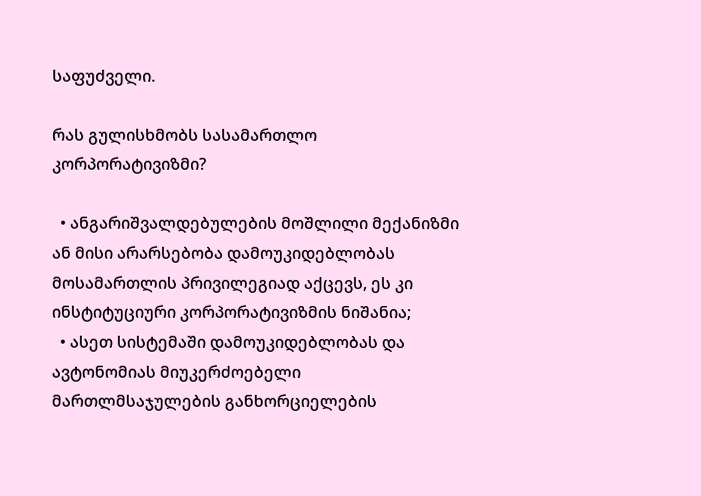საფუძველი.

რას გულისხმობს სასამართლო კორპორატივიზმი?

  • ანგარიშვალდებულების მოშლილი მექანიზმი ან მისი არარსებობა დამოუკიდებლობას მოსამართლის პრივილეგიად აქცევს, ეს კი ინსტიტუციური კორპორატივიზმის ნიშანია;
  • ასეთ სისტემაში დამოუკიდებლობას და ავტონომიას მიუკერძოებელი მართლმსაჯულების განხორციელების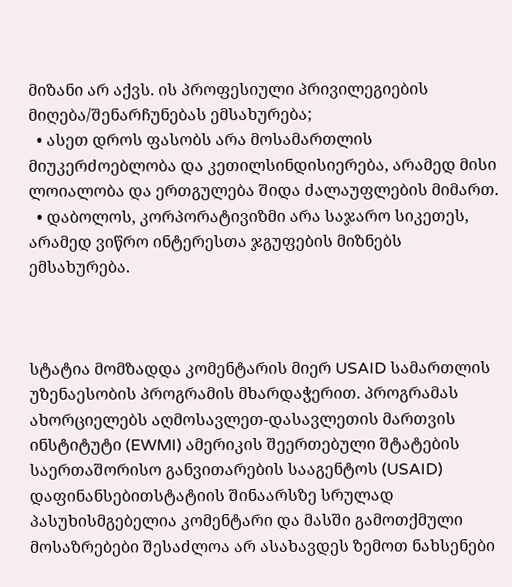მიზანი არ აქვს. ის პროფესიული პრივილეგიების მიღება/შენარჩუნებას ემსახურება;
  • ასეთ დროს ფასობს არა მოსამართლის მიუკერძოებლობა და კეთილსინდისიერება, არამედ მისი ლოიალობა და ერთგულება შიდა ძალაუფლების მიმართ.
  • დაბოლოს, კორპორატივიზმი არა საჯარო სიკეთეს, არამედ ვიწრო ინტერესთა ჯგუფების მიზნებს ემსახურება.



სტატია მომზადდა კომენტარის მიერ USAID სამართლის უზენაესობის პროგრამის მხარდაჭერით. პროგრამას ახორციელებს აღმოსავლეთ-დასავლეთის მართვის ინსტიტუტი (EWMI) ამერიკის შეერთებული შტატების საერთაშორისო განვითარების სააგენტოს (USAID) დაფინანსებითსტატიის შინაარსზე სრულად პასუხისმგებელია კომენტარი და მასში გამოთქმული მოსაზრებები შესაძლოა არ ასახავდეს ზემოთ ნახსენები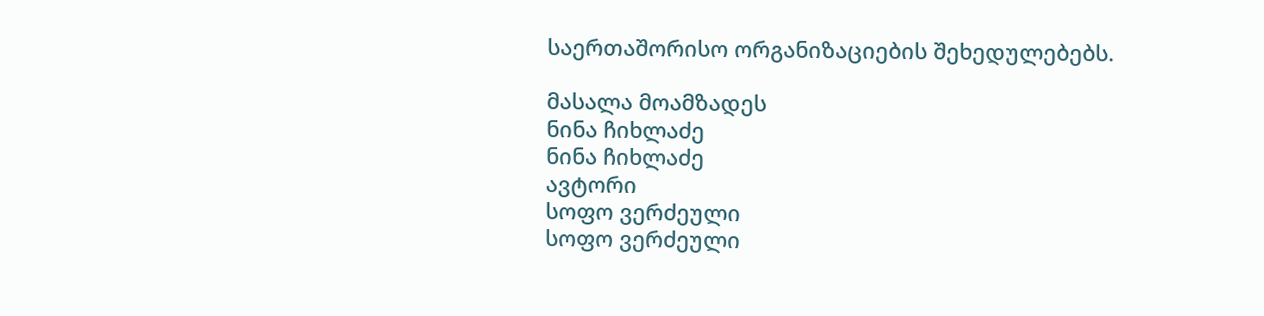საერთაშორისო ორგანიზაციების შეხედულებებს.

მასალა მოამზადეს
ნინა ჩიხლაძე
ნინა ჩიხლაძე
ავტორი
სოფო ვერძეული
სოფო ვერძეული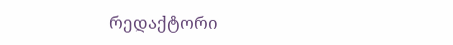რედაქტორი